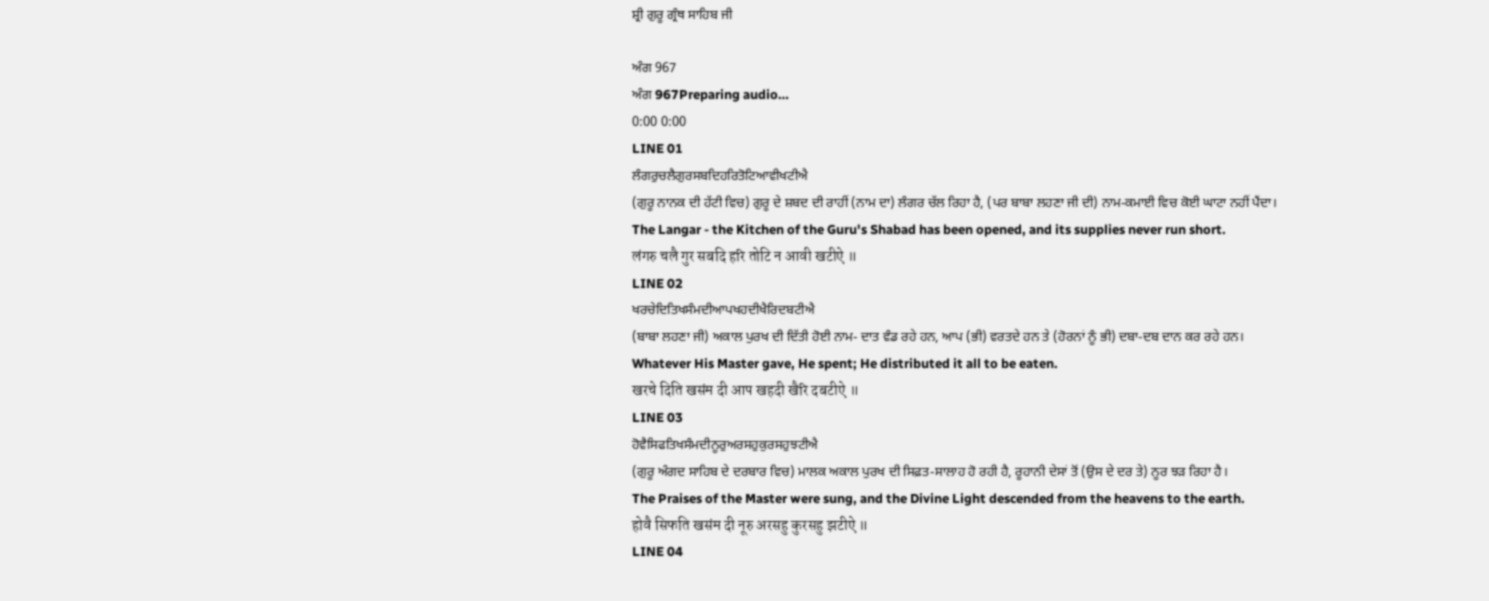ਸ਼੍ਰੀ ਗੁਰੂ ਗ੍ਰੰਥ ਸਾਹਿਬ ਜੀ

ਅੰਗ 967
ਅੰਗ 967Preparing audio…
0:00 0:00
LINE 01
ਲੰਗਰੁਚਲੈਗੁਰਸਬਦਿਹਰਿਤੋਟਿਆਵੀਖਟੀਐ
(ਗੁਰੂ ਨਾਨਕ ਦੀ ਹੱਟੀ ਵਿਚ) ਗੁਰੂ ਦੇ ਸ਼ਬਦ ਦੀ ਰਾਹੀਂ (ਨਾਮ ਦਾ) ਲੰਗਰ ਚੱਲ ਰਿਹਾ ਹੈ, (ਪਰ ਬਾਬਾ ਲਹਣਾ ਜੀ ਦੀ) ਨਾਮ-ਕਮਾਈ ਵਿਚ ਕੋਈ ਘਾਟਾ ਨਹੀਂ ਪੈਂਦਾ।
The Langar - the Kitchen of the Guru's Shabad has been opened, and its supplies never run short.
लंगरु चलै गुर सबदि हरि तोटि न आवी खटीऐ ॥
LINE 02
ਖਰਚੇਦਿਤਿਖਸੰਮਦੀਆਪਖਹਦੀਖੈਰਿਦਬਟੀਐ
(ਬਾਬਾ ਲਹਣਾ ਜੀ) ਅਕਾਲ ਪੁਰਖ ਦੀ ਦਿੱਤੀ ਹੋਈ ਨਾਮ- ਦਾਤ ਵੰਡ ਰਹੇ ਹਨ, ਆਪ (ਭੀ) ਵਰਤਦੇ ਹਨ ਤੇ (ਹੋਰਨਾਂ ਨੂੰ ਭੀ) ਦਬਾ-ਦਬ ਦਾਨ ਕਰ ਰਹੇ ਹਨ।
Whatever His Master gave, He spent; He distributed it all to be eaten.
खरचे दिति खसंम दी आप खहदी खैरि दबटीऐ ॥
LINE 03
ਹੋਵੈਸਿਫਤਿਖਸੰਮਦੀਨੂਰੁਅਰਸਹੁਕੁਰਸਹੁਝਟੀਐ
(ਗੁਰੂ ਅੰਗਦ ਸਾਹਿਬ ਦੇ ਦਰਬਾਰ ਵਿਚ) ਮਾਲਕ ਅਕਾਲ ਪੁਰਖ ਦੀ ਸਿਫ਼ਤ-ਸਾਲਾਹ ਹੋ ਰਹੀ ਹੈ, ਰੂਹਾਨੀ ਦੇਸਾਂ ਤੋਂ (ਉਸ ਦੇ ਦਰ ਤੇ) ਨੂਰ ਝੜ ਰਿਹਾ ਹੈ।
The Praises of the Master were sung, and the Divine Light descended from the heavens to the earth.
होवै सिफति खसंम दी नूरु अरसहु कुरसहु झटीऐ ॥
LINE 04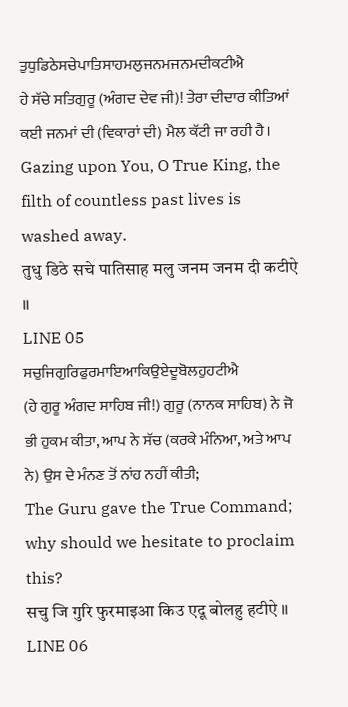ਤੁਧੁਡਿਠੇਸਚੇਪਾਤਿਸਾਹਮਲੁਜਨਮਜਨਮਦੀਕਟੀਐ
ਹੇ ਸੱਚੇ ਸਤਿਗੁਰੂ (ਅੰਗਦ ਦੇਵ ਜੀ)! ਤੇਰਾ ਦੀਦਾਰ ਕੀਤਿਆਂ ਕਈ ਜਨਮਾਂ ਦੀ (ਵਿਕਾਰਾਂ ਦੀ) ਮੈਲ ਕੱਟੀ ਜਾ ਰਹੀ ਹੈ।
Gazing upon You, O True King, the filth of countless past lives is washed away.
तुधु डिठे सचे पातिसाह मलु जनम जनम दी कटीऐ ॥
LINE 05
ਸਚੁਜਿਗੁਰਿਫੁਰਮਾਇਆਕਿਉਏਦੂਬੋਲਹੁਹਟੀਐ
(ਹੇ ਗੁਰੂ ਅੰਗਦ ਸਾਹਿਬ ਜੀ!) ਗੁਰੂ (ਨਾਨਕ ਸਾਹਿਬ) ਨੇ ਜੋ ਭੀ ਹੁਕਮ ਕੀਤਾ, ਆਪ ਨੇ ਸੱਚ (ਕਰਕੇ ਮੰਨਿਆ, ਅਤੇ ਆਪ ਨੇ) ਉਸ ਦੇ ਮੰਨਣ ਤੋਂ ਨਾਂਹ ਨਹੀਂ ਕੀਤੀ;
The Guru gave the True Command; why should we hesitate to proclaim this?
सचु जि गुरि फुरमाइआ किउ एदू बोलहु हटीऐ ॥
LINE 06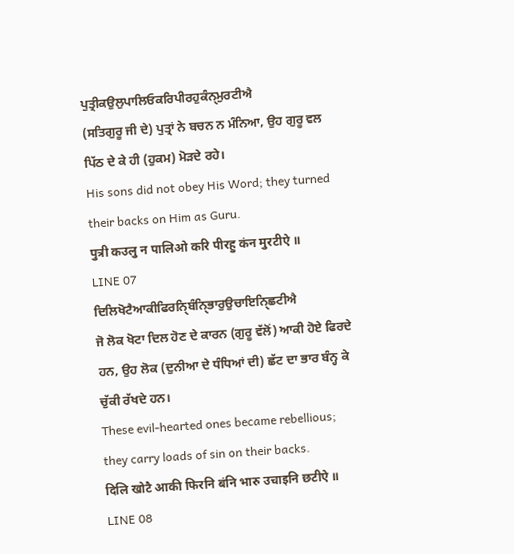ਪੁਤ੍ਰੀਕਉਲੁਪਾਲਿਓਕਰਿਪੀਰਹੁਕੰਨੑਮੁਰਟੀਐ
(ਸਤਿਗੁਰੂ ਜੀ ਦੇ) ਪੁਤ੍ਰਾਂ ਨੇ ਬਚਨ ਨ ਮੰਨਿਆ, ਉਹ ਗੁਰੂ ਵਲ ਪਿੱਠ ਦੇ ਕੇ ਹੀ (ਹੁਕਮ) ਮੋੜਦੇ ਰਹੇ।
His sons did not obey His Word; they turned their backs on Him as Guru.
पुत्री कउलु न पालिओ करि पीरहु कंन मुरटीऐ ॥
LINE 07
ਦਿਲਿਖੋਟੈਆਕੀਫਿਰਨਿੑਬੰਨਿੑਭਾਰੁਉਚਾਇਨਿੑਛਟੀਐ
ਜੋ ਲੋਕ ਖੋਟਾ ਦਿਲ ਹੋਣ ਦੇ ਕਾਰਨ (ਗੁਰੂ ਵੱਲੋਂ) ਆਕੀ ਹੋਏ ਫਿਰਦੇ ਹਨ, ਉਹ ਲੋਕ (ਦੁਨੀਆ ਦੇ ਧੰਧਿਆਂ ਦੀ) ਛੱਟ ਦਾ ਭਾਰ ਬੰਨ੍ਹ ਕੇ ਚੁੱਕੀ ਰੱਖਦੇ ਹਨ।
These evil-hearted ones became rebellious; they carry loads of sin on their backs.
दिलि खोटै आकी फिरनि बंनि भारु उचाइनि छटीऐ ॥
LINE 08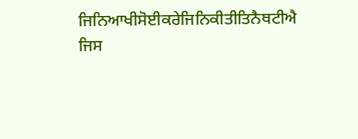ਜਿਨਿਆਖੀਸੋਈਕਰੇਜਿਨਿਕੀਤੀਤਿਨੈਥਟੀਐ
ਜਿਸ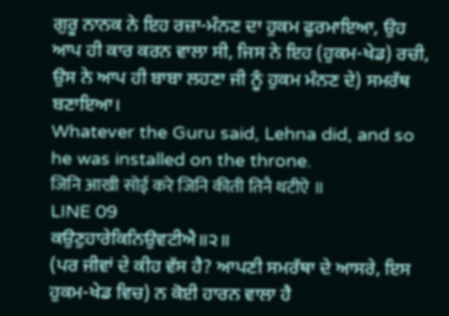ਗੁਰੂ ਨਾਨਕ ਨੇ ਇਹ ਰਜ਼ਾ-ਮੰਨਣ ਦਾ ਹੁਕਮ ਫੁਰਮਾਇਆ, ਉਹ ਆਪ ਹੀ ਕਾਰ ਕਰਨ ਵਾਲਾ ਸੀ, ਜਿਸ ਨੇ ਇਹ (ਹੁਕਮ-ਖੇਡ) ਰਚੀ, ਉਸ ਨੇ ਆਪ ਹੀ ਬਾਬਾ ਲਹਣਾ ਜੀ ਨੂੰ ਹੁਕਮ ਮੰਨਣ ਦੇ) ਸਮਰੱਥ ਬਣਾਇਆ।
Whatever the Guru said, Lehna did, and so he was installed on the throne.
जिनि आखी सोई करे जिनि कीती तिनै थटीऐ ॥
LINE 09
ਕਉਣੁਹਾਰੇਕਿਨਿਉਵਟੀਐ॥੨॥
(ਪਰ ਜੀਵਾਂ ਦੇ ਕੀਹ ਵੱਸ ਹੈ? ਆਪਣੀ ਸਮਰੱਥਾ ਦੇ ਆਸਰੇ, ਇਸ ਹੁਕਮ-ਖੇਡ ਵਿਚ) ਨ ਕੋਈ ਹਾਰਨ ਵਾਲਾ ਹੈ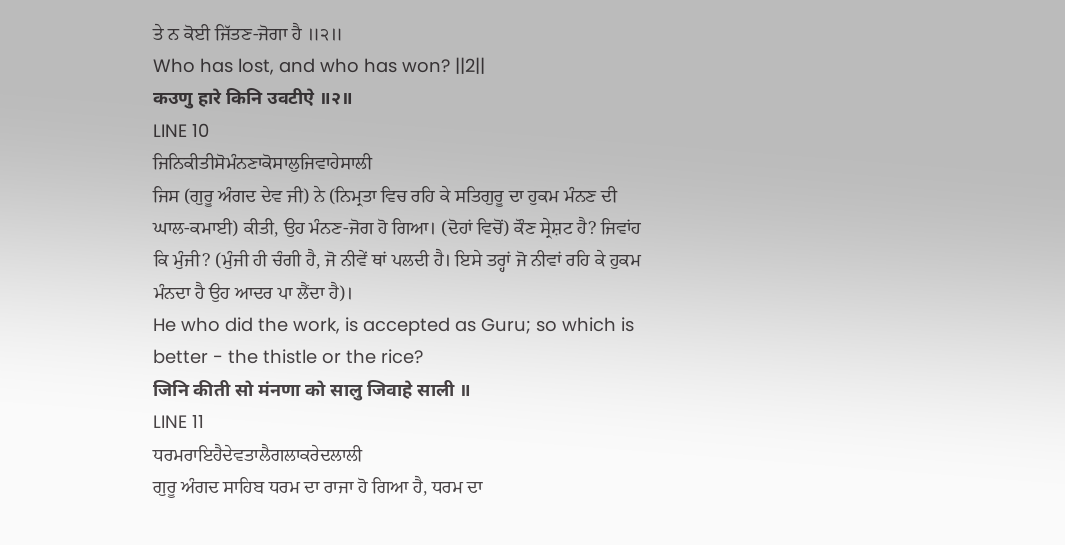ਤੇ ਨ ਕੋਈ ਜਿੱਤਣ-ਜੋਗਾ ਹੈ ॥੨॥
Who has lost, and who has won? ||2||
कउणु हारे किनि उवटीऐ ॥२॥
LINE 10
ਜਿਨਿਕੀਤੀਸੋਮੰਨਣਾਕੋਸਾਲੁਜਿਵਾਹੇਸਾਲੀ
ਜਿਸ (ਗੁਰੂ ਅੰਗਦ ਦੇਵ ਜੀ) ਨੇ (ਨਿਮ੍ਰਤਾ ਵਿਚ ਰਹਿ ਕੇ ਸਤਿਗੁਰੂ ਦਾ ਹੁਕਮ ਮੰਨਣ ਦੀ ਘਾਲ-ਕਮਾਈ) ਕੀਤੀ, ਉਹ ਮੰਨਣ-ਜੋਗ ਹੋ ਗਿਆ। (ਦੋਹਾਂ ਵਿਚੋਂ) ਕੌਣ ਸ੍ਰੇਸ਼ਟ ਹੈ? ਜਿਵਾਂਹ ਕਿ ਮੁੰਜੀ? (ਮੁੰਜੀ ਹੀ ਚੰਗੀ ਹੈ, ਜੋ ਨੀਵੇਂ ਥਾਂ ਪਲਦੀ ਹੈ। ਇਸੇ ਤਰ੍ਹਾਂ ਜੋ ਨੀਵਾਂ ਰਹਿ ਕੇ ਹੁਕਮ ਮੰਨਦਾ ਹੈ ਉਹ ਆਦਰ ਪਾ ਲੈਂਦਾ ਹੈ)।
He who did the work, is accepted as Guru; so which is better - the thistle or the rice?
जिनि कीती सो मंनणा को सालु जिवाहे साली ॥
LINE 11
ਧਰਮਰਾਇਹੈਦੇਵਤਾਲੈਗਲਾਕਰੇਦਲਾਲੀ
ਗੁਰੂ ਅੰਗਦ ਸਾਹਿਬ ਧਰਮ ਦਾ ਰਾਜਾ ਹੋ ਗਿਆ ਹੈ, ਧਰਮ ਦਾ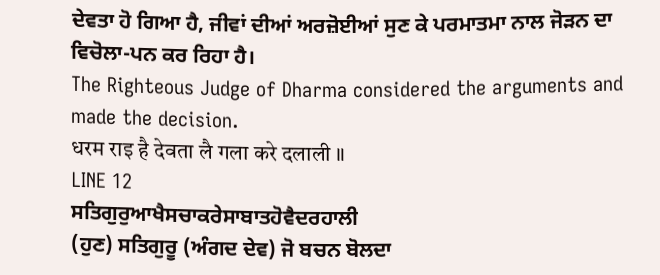ਦੇਵਤਾ ਹੋ ਗਿਆ ਹੈ, ਜੀਵਾਂ ਦੀਆਂ ਅਰਜ਼ੋਈਆਂ ਸੁਣ ਕੇ ਪਰਮਾਤਮਾ ਨਾਲ ਜੋੜਨ ਦਾ ਵਿਚੋਲਾ-ਪਨ ਕਰ ਰਿਹਾ ਹੈ।
The Righteous Judge of Dharma considered the arguments and made the decision.
धरम राइ है देवता लै गला करे दलाली ॥
LINE 12
ਸਤਿਗੁਰੁਆਖੈਸਚਾਕਰੇਸਾਬਾਤਹੋਵੈਦਰਹਾਲੀ
(ਹੁਣ) ਸਤਿਗੁਰੂ (ਅੰਗਦ ਦੇਵ) ਜੋ ਬਚਨ ਬੋਲਦਾ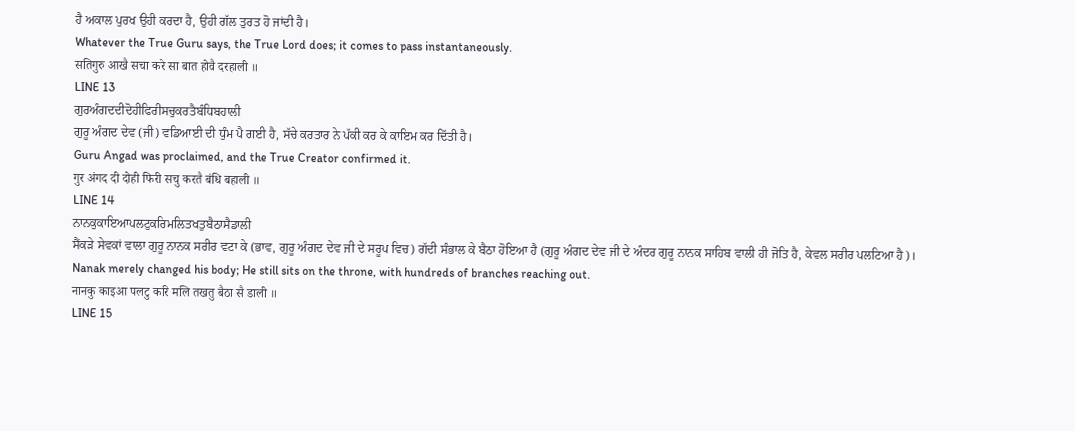ਹੈ ਅਕਾਲ ਪੁਰਖ ਉਹੀ ਕਰਦਾ ਹੈ, ਉਹੀ ਗੱਲ ਤੁਰਤ ਹੋ ਜਾਂਦੀ ਹੈ।
Whatever the True Guru says, the True Lord does; it comes to pass instantaneously.
सतिगुरु आखै सचा करे सा बात होवै दरहाली ॥
LINE 13
ਗੁਰਅੰਗਦਦੀਦੋਹੀਫਿਰੀਸਚੁਕਰਤੈਬੰਧਿਬਹਾਲੀ
ਗੁਰੂ ਅੰਗਦ ਦੇਵ (ਜੀ) ਵਡਿਆਈ ਦੀ ਧੁੰਮ ਪੈ ਗਈ ਹੈ, ਸੱਚੇ ਕਰਤਾਰ ਨੇ ਪੱਕੀ ਕਰ ਕੇ ਕਾਇਮ ਕਰ ਦਿੱਤੀ ਹੈ।
Guru Angad was proclaimed, and the True Creator confirmed it.
गुर अंगद दी दोही फिरी सचु करतै बंधि बहाली ॥
LINE 14
ਨਾਨਕੁਕਾਇਆਪਲਟੁਕਰਿਮਲਿਤਖਤੁਬੈਠਾਸੈਡਾਲੀ
ਸੈਂਕੜੇ ਸੇਵਕਾਂ ਵਾਲਾ ਗੁਰੂ ਨਾਨਕ ਸਰੀਰ ਵਟਾ ਕੇ (ਭਾਵ, ਗੁਰੂ ਅੰਗਦ ਦੇਵ ਜੀ ਦੇ ਸਰੂਪ ਵਿਚ) ਗੱਦੀ ਸੰਭਾਲ ਕੇ ਬੈਠਾ ਹੋਇਆ ਹੈ (ਗੁਰੂ ਅੰਗਦ ਦੇਵ ਜੀ ਦੇ ਅੰਦਰ ਗੁਰੂ ਨਾਨਕ ਸਾਹਿਬ ਵਾਲੀ ਹੀ ਜੋਤਿ ਹੈ, ਕੇਵਲ ਸਰੀਰ ਪਲਟਿਆ ਹੈ)।
Nanak merely changed his body; He still sits on the throne, with hundreds of branches reaching out.
नानकु काइआ पलटु करि मलि तखतु बैठा सै डाली ॥
LINE 15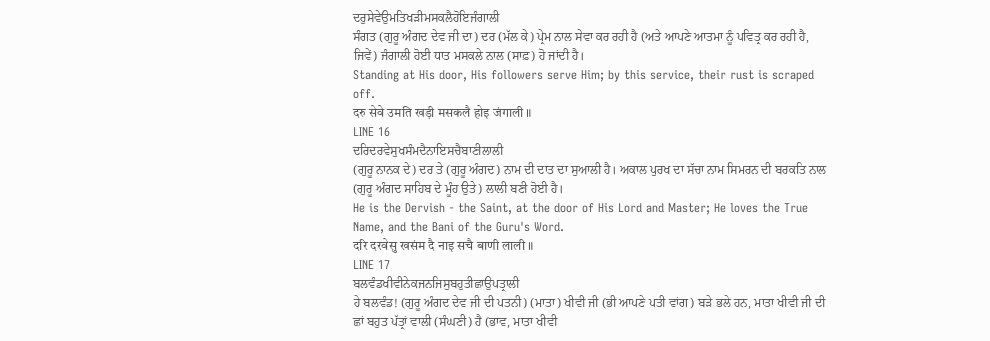ਦਰੁਸੇਵੇਉਮਤਿਖੜੀਮਸਕਲੈਹੋਇਜੰਗਾਲੀ
ਸੰਗਤ (ਗੁਰੂ ਅੰਗਦ ਦੇਵ ਜੀ ਦਾ) ਦਰ (ਮੱਲ ਕੇ) ਪ੍ਰੇਮ ਨਾਲ ਸੇਵਾ ਕਰ ਰਹੀ ਹੈ (ਅਤੇ ਆਪਣੇ ਆਤਮਾ ਨੂੰ ਪਵਿਤ੍ਰ ਕਰ ਰਹੀ ਹੈ, ਜਿਵੇਂ) ਜੰਗਾਲੀ ਹੋਈ ਧਾਤ ਮਸਕਲੇ ਨਾਲ (ਸਾਫ਼) ਹੋ ਜਾਂਦੀ ਹੈ।
Standing at His door, His followers serve Him; by this service, their rust is scraped off.
दरु सेवे उमति खड़ी मसकलै होइ जंगाली ॥
LINE 16
ਦਰਿਦਰਵੇਸੁਖਸੰਮਦੈਨਾਇਸਚੈਬਾਣੀਲਾਲੀ
(ਗੁਰੂ ਨਾਨਕ ਦੇ) ਦਰ ਤੇ (ਗੁਰੂ ਅੰਗਦ) ਨਾਮ ਦੀ ਦਾਤ ਦਾ ਸੁਆਲੀ ਹੈ। ਅਕਾਲ ਪੁਰਖ ਦਾ ਸੱਚਾ ਨਾਮ ਸਿਮਰਨ ਦੀ ਬਰਕਤਿ ਨਾਲ (ਗੁਰੂ ਅੰਗਦ ਸਾਹਿਬ ਦੇ ਮੂੰਹ ਉਤੇ) ਲਾਲੀ ਬਣੀ ਹੋਈ ਹੈ।
He is the Dervish - the Saint, at the door of His Lord and Master; He loves the True Name, and the Bani of the Guru's Word.
दरि दरवेसु खसंम दै नाइ सचै बाणी लाली ॥
LINE 17
ਬਲਵੰਡਖੀਵੀਨੇਕਜਨਜਿਸੁਬਹੁਤੀਛਾਉਪਤ੍ਰਾਲੀ
ਹੇ ਬਲਵੰਡ! (ਗੁਰੂ ਅੰਗਦ ਦੇਵ ਜੀ ਦੀ ਪਤਨੀ) (ਮਾਤਾ) ਖੀਵੀ ਜੀ (ਭੀ ਆਪਣੇ ਪਤੀ ਵਾਂਗ) ਬੜੇ ਭਲੇ ਹਨ, ਮਾਤਾ ਖੀਵੀ ਜੀ ਦੀ ਛਾਂ ਬਹੁਤ ਪੱਤ੍ਰਾਂ ਵਾਲੀ (ਸੰਘਣੀ) ਹੈ (ਭਾਵ, ਮਾਤਾ ਖੀਵੀ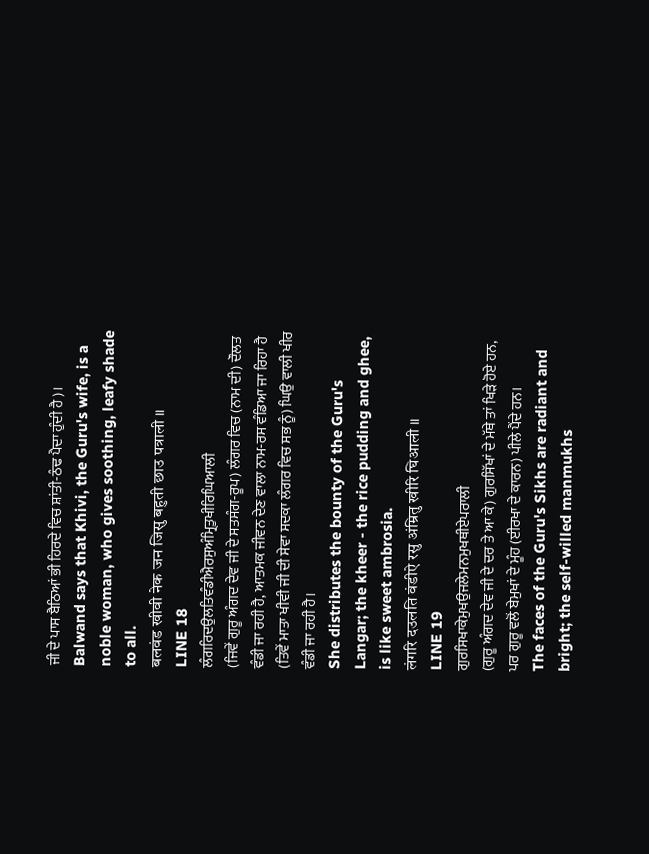ਜੀ ਦੇ ਪਾਸ ਬੈਠਿਆਂ ਭੀ ਹਿਰਦੇ ਵਿਚ ਸ਼ਾਂਤੀ-ਠੰਢ ਪੈਦਾ ਹੁੰਦੀ ਹੈ)।
Balwand says that Khivi, the Guru's wife, is a noble woman, who gives soothing, leafy shade to all.
बलवंड खीवी नेक जन जिसु बहुती छाउ पत्राली ॥
LINE 18
ਲੰਗਰਿਦਉਲਤਿਵੰਡੀਐਰਸੁਅੰਮ੍ਰਿਤੁਖੀਰਿਘਿਆਲੀ
(ਜਿਵੇਂ ਗੁਰੂ ਅੰਗਦ ਦੇਵ ਜੀ ਦੇ ਸਤਸੰਗ-ਰੂਪ) ਲੰਗਰ ਵਿਚ (ਨਾਮ ਦੀ) ਦੌਲਤ ਵੰਡੀ ਜਾ ਰਹੀ ਹੈ, ਆਤਮਕ ਜੀਵਨ ਦੇਣ ਵਾਲਾ ਨਾਮ-ਰਸ ਵੰਡਿਆ ਜਾ ਰਿਹਾ ਹੈ (ਤਿਵੇਂ ਮਾਤਾ ਖੀਵੀ ਜੀ ਦੀ ਸੇਵਾ ਸਦਕਾ ਲੰਗਰ ਵਿਚ ਸਭ ਨੂੰ) ਘਿਉ ਵਾਲੀ ਖੀਰ ਵੰਡੀ ਜਾ ਰਹੀ ਹੈ।
She distributes the bounty of the Guru's Langar; the kheer - the rice pudding and ghee, is like sweet ambrosia.
लंगरि दउलति वंडीऐ रसु अंम्रितु खीरि घिआली ॥
LINE 19
ਗੁਰਸਿਖਾਕੇਮੁਖਉਜਲੇਮਨਮੁਖਥੀਏਪਰਾਲੀ
(ਗੁਰੂ ਅੰਗਦ ਦੇਵ ਜੀ ਦੇ ਦਰ ਤੇ ਆ ਕੇ) ਗੁਰਸਿੱਖਾਂ ਦੇ ਮੱਥੇ ਤਾਂ ਖਿੜੇ ਹੋਏ ਹਨ, ਪਰ ਗੁਰੂ ਵਲੋਂ ਬੇਮੁਖਾਂ ਦੇ ਮੂੰਹ (ਈਰਖਾ ਦੇ ਕਾਰਨ) ਪੀਲੇ ਪੈਂਦੇ ਹਨ।
The faces of the Guru's Sikhs are radiant and bright; the self-willed manmukhs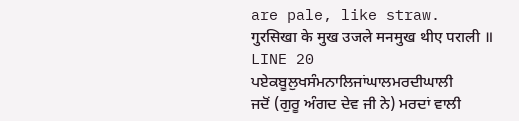are pale, like straw.
गुरसिखा के मुख उजले मनमुख थीए पराली ॥
LINE 20
ਪਏਕਬੂਲੁਖਸੰਮਨਾਲਿਜਾਂਘਾਲਮਰਦੀਘਾਲੀ
ਜਦੋਂ (ਗੁਰੂ ਅੰਗਦ ਦੇਵ ਜੀ ਨੇ) ਮਰਦਾਂ ਵਾਲੀ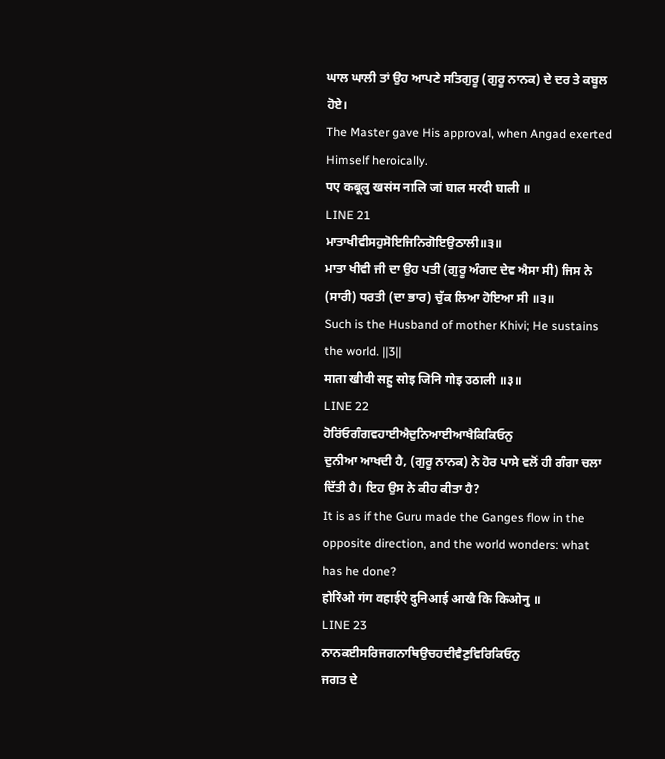ਘਾਲ ਘਾਲੀ ਤਾਂ ਉਹ ਆਪਣੇ ਸਤਿਗੁਰੂ (ਗੁਰੂ ਨਾਨਕ) ਦੇ ਦਰ ਤੇ ਕਬੂਲ ਹੋਏ।
The Master gave His approval, when Angad exerted Himself heroically.
पए कबूलु खसंम नालि जां घाल मरदी घाली ॥
LINE 21
ਮਾਤਾਖੀਵੀਸਹੁਸੋਇਜਿਨਿਗੋਇਉਠਾਲੀ॥੩॥
ਮਾਤਾ ਖੀਵੀ ਜੀ ਦਾ ਉਹ ਪਤੀ (ਗੁਰੂ ਅੰਗਦ ਦੇਵ ਐਸਾ ਸੀ) ਜਿਸ ਨੇ (ਸਾਰੀ) ਧਰਤੀ (ਦਾ ਭਾਰ) ਚੁੱਕ ਲਿਆ ਹੋਇਆ ਸੀ ॥੩॥
Such is the Husband of mother Khivi; He sustains the world. ||3||
माता खीवी सहु सोइ जिनि गोइ उठाली ॥३॥
LINE 22
ਹੋਰਿਂਓਗੰਗਵਹਾਈਐਦੁਨਿਆਈਆਖੈਕਿਕਿਓਨੁ
ਦੁਨੀਆ ਆਖਦੀ ਹੈ, (ਗੁਰੂ ਨਾਨਕ) ਨੇ ਹੋਰ ਪਾਸੇ ਵਲੋਂ ਹੀ ਗੰਗਾ ਚਲਾ ਦਿੱਤੀ ਹੈ। ਇਹ ਉਸ ਨੇ ਕੀਹ ਕੀਤਾ ਹੈ?
It is as if the Guru made the Ganges flow in the opposite direction, and the world wonders: what has he done?
होरिंओ गंग वहाईऐ दुनिआई आखै कि किओनु ॥
LINE 23
ਨਾਨਕਈਸਰਿਜਗਨਾਥਿਉਚਹਦੀਵੈਣੁਵਿਰਿਕਿਓਨੁ
ਜਗਤ ਦੇ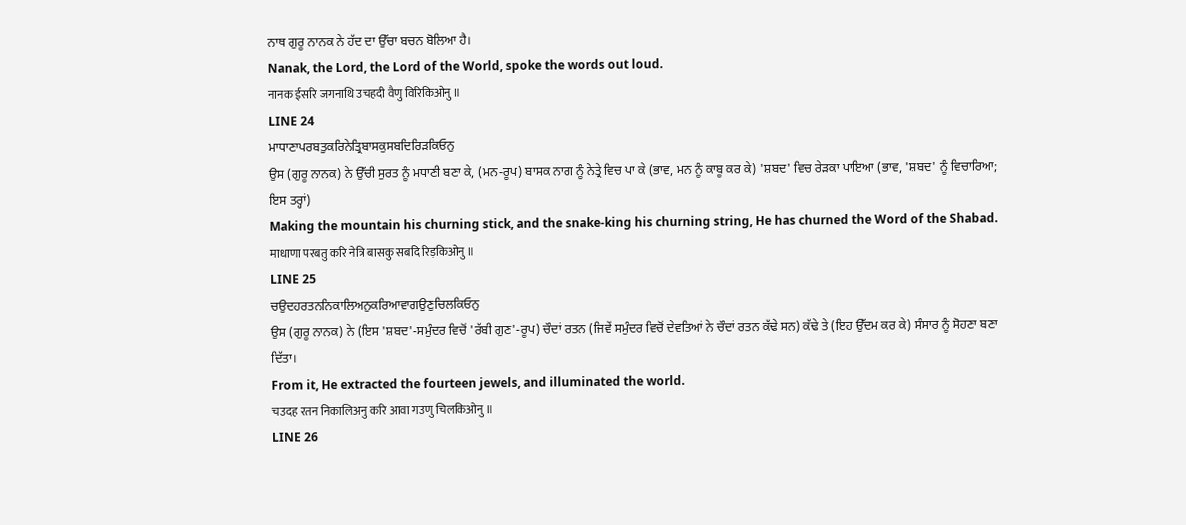ਨਾਥ ਗੁਰੂ ਨਾਨਕ ਨੇ ਹੱਦ ਦਾ ਉੱਚਾ ਬਚਨ ਬੋਲਿਆ ਹੈ।
Nanak, the Lord, the Lord of the World, spoke the words out loud.
नानक ईसरि जगनाथि उचहदी वैणु विरिकिओनु ॥
LINE 24
ਮਾਧਾਣਾਪਰਬਤੁਕਰਿਨੇਤ੍ਰਿਬਾਸਕੁਸਬਦਿਰਿੜਕਿਓਨੁ
ਉਸ (ਗੁਰੂ ਨਾਨਕ) ਨੇ ਉੱਚੀ ਸੁਰਤ ਨੂੰ ਮਧਾਣੀ ਬਣਾ ਕੇ, (ਮਨ-ਰੂਪ) ਬਾਸਕ ਨਾਗ ਨੂੰ ਨੇਤ੍ਰੇ ਵਿਚ ਪਾ ਕੇ (ਭਾਵ, ਮਨ ਨੂੰ ਕਾਬੂ ਕਰ ਕੇ) 'ਸ਼ਬਦ' ਵਿਚ ਰੇੜਕਾ ਪਾਇਆ (ਭਾਵ, 'ਸ਼ਬਦ' ਨੂੰ ਵਿਚਾਰਿਆ; ਇਸ ਤਰ੍ਹਾਂ)
Making the mountain his churning stick, and the snake-king his churning string, He has churned the Word of the Shabad.
माधाणा परबतु करि नेत्रि बासकु सबदि रिड़किओनु ॥
LINE 25
ਚਉਦਹਰਤਨਨਿਕਾਲਿਅਨੁਕਰਿਆਵਾਗਉਣੁਚਿਲਕਿਓਨੁ
ਉਸ (ਗੁਰੂ ਨਾਨਕ) ਨੇ (ਇਸ 'ਸ਼ਬਦ'-ਸਮੁੰਦਰ ਵਿਚੋਂ 'ਰੱਬੀ ਗੁਣ'-ਰੂਪ) ਚੌਦਾਂ ਰਤਨ (ਜਿਵੇਂ ਸਮੁੰਦਰ ਵਿਚੋਂ ਦੇਵਤਿਆਂ ਨੇ ਚੌਦਾਂ ਰਤਨ ਕੱਢੇ ਸਨ) ਕੱਢੇ ਤੇ (ਇਹ ਉੱਦਮ ਕਰ ਕੇ) ਸੰਸਾਰ ਨੂੰ ਸੋਹਣਾ ਬਣਾ ਦਿੱਤਾ।
From it, He extracted the fourteen jewels, and illuminated the world.
चउदह रतन निकालिअनु करि आवा गउणु चिलकिओनु ॥
LINE 26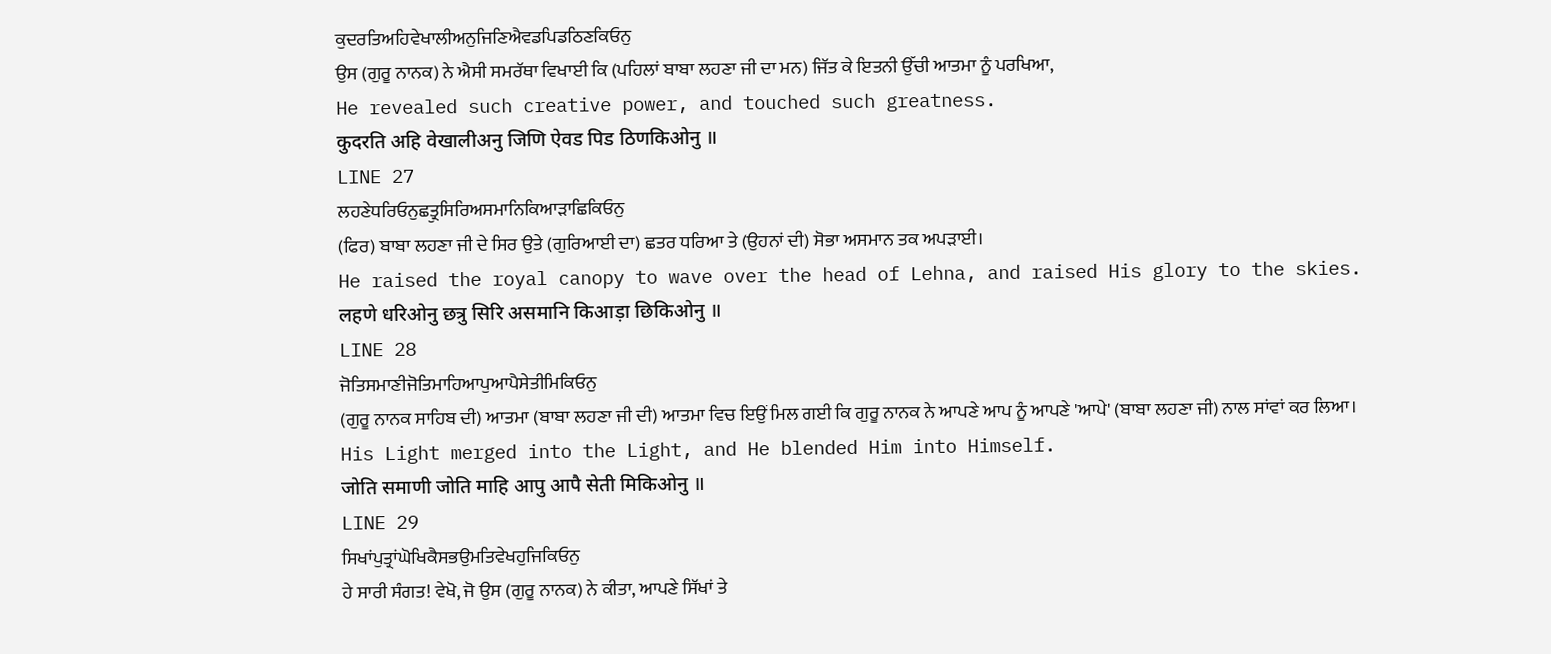ਕੁਦਰਤਿਅਹਿਵੇਖਾਲੀਅਨੁਜਿਣਿਐਵਡਪਿਡਠਿਣਕਿਓਨੁ
ਉਸ (ਗੁਰੂ ਨਾਨਕ) ਨੇ ਐਸੀ ਸਮਰੱਥਾ ਵਿਖਾਈ ਕਿ (ਪਹਿਲਾਂ ਬਾਬਾ ਲਹਣਾ ਜੀ ਦਾ ਮਨ) ਜਿੱਤ ਕੇ ਇਤਨੀ ਉੱਚੀ ਆਤਮਾ ਨੂੰ ਪਰਖਿਆ,
He revealed such creative power, and touched such greatness.
कुदरति अहि वेखालीअनु जिणि ऐवड पिड ठिणकिओनु ॥
LINE 27
ਲਹਣੇਧਰਿਓਨੁਛਤ੍ਰੁਸਿਰਿਅਸਮਾਨਿਕਿਆੜਾਛਿਕਿਓਨੁ
(ਫਿਰ) ਬਾਬਾ ਲਹਣਾ ਜੀ ਦੇ ਸਿਰ ਉਤੇ (ਗੁਰਿਆਈ ਦਾ) ਛਤਰ ਧਰਿਆ ਤੇ (ਉਹਨਾਂ ਦੀ) ਸੋਭਾ ਅਸਮਾਨ ਤਕ ਅਪੜਾਈ।
He raised the royal canopy to wave over the head of Lehna, and raised His glory to the skies.
लहणे धरिओनु छत्रु सिरि असमानि किआड़ा छिकिओनु ॥
LINE 28
ਜੋਤਿਸਮਾਣੀਜੋਤਿਮਾਹਿਆਪੁਆਪੈਸੇਤੀਮਿਕਿਓਨੁ
(ਗੁਰੂ ਨਾਨਕ ਸਾਹਿਬ ਦੀ) ਆਤਮਾ (ਬਾਬਾ ਲਹਣਾ ਜੀ ਦੀ) ਆਤਮਾ ਵਿਚ ਇਉਂ ਮਿਲ ਗਈ ਕਿ ਗੁਰੂ ਨਾਨਕ ਨੇ ਆਪਣੇ ਆਪ ਨੂੰ ਆਪਣੇ 'ਆਪੇ' (ਬਾਬਾ ਲਹਣਾ ਜੀ) ਨਾਲ ਸਾਂਵਾਂ ਕਰ ਲਿਆ।
His Light merged into the Light, and He blended Him into Himself.
जोति समाणी जोति माहि आपु आपै सेती मिकिओनु ॥
LINE 29
ਸਿਖਾਂਪੁਤ੍ਰਾਂਘੋਖਿਕੈਸਭਉਮਤਿਵੇਖਹੁਜਿਕਿਓਨੁ
ਹੇ ਸਾਰੀ ਸੰਗਤ! ਵੇਖੋ, ਜੋ ਉਸ (ਗੁਰੂ ਨਾਨਕ) ਨੇ ਕੀਤਾ, ਆਪਣੇ ਸਿੱਖਾਂ ਤੇ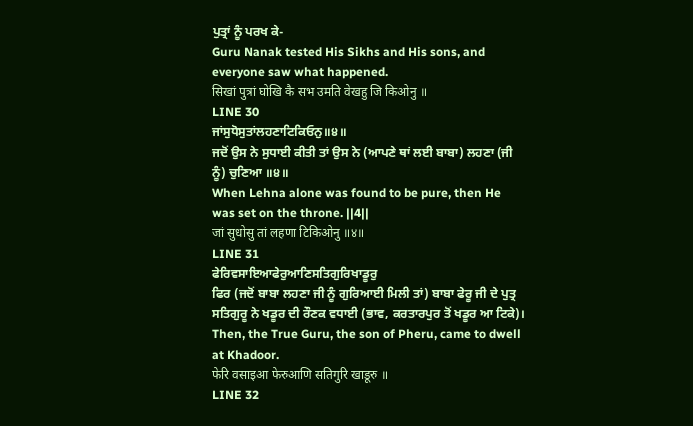ਪੁਤ੍ਰਾਂ ਨੂੰ ਪਰਖ ਕੇ-
Guru Nanak tested His Sikhs and His sons, and everyone saw what happened.
सिखां पुत्रां घोखि कै सभ उमति वेखहु जि किओनु ॥
LINE 30
ਜਾਂਸੁਧੋਸੁਤਾਂਲਹਣਾਟਿਕਿਓਨੁ॥੪॥
ਜਦੋਂ ਉਸ ਨੇ ਸੁਧਾਈ ਕੀਤੀ ਤਾਂ ਉਸ ਨੇ (ਆਪਣੇ ਥਾਂ ਲਈ ਬਾਬਾ) ਲਹਣਾ (ਜੀ ਨੂੰ) ਚੁਣਿਆ ॥੪॥
When Lehna alone was found to be pure, then He was set on the throne. ||4||
जां सुधोसु तां लहणा टिकिओनु ॥४॥
LINE 31
ਫੇਰਿਵਸਾਇਆਫੇਰੁਆਣਿਸਤਿਗੁਰਿਖਾਡੂਰੁ
ਫਿਰ (ਜਦੋਂ ਬਾਬਾ ਲਹਣਾ ਜੀ ਨੂੰ ਗੁਰਿਆਈ ਮਿਲੀ ਤਾਂ) ਬਾਬਾ ਫੇਰੂ ਜੀ ਦੇ ਪੁਤ੍ਰ ਸਤਿਗੁਰੂ ਨੇ ਖਡੂਰ ਦੀ ਰੌਣਕ ਵਧਾਈ (ਭਾਵ, ਕਰਤਾਰਪੁਰ ਤੋਂ ਖਡੂਰ ਆ ਟਿਕੇ)।
Then, the True Guru, the son of Pheru, came to dwell at Khadoor.
फेरि वसाइआ फेरुआणि सतिगुरि खाडूरु ॥
LINE 32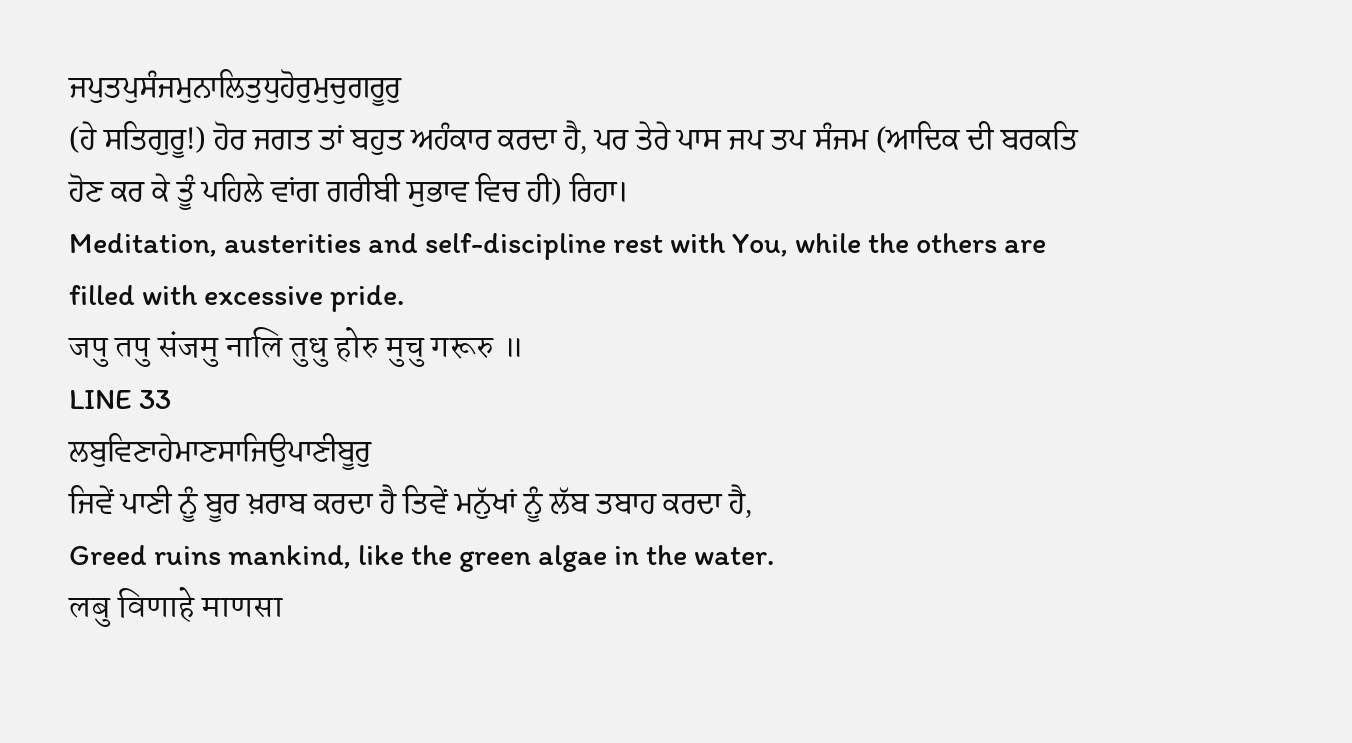ਜਪੁਤਪੁਸੰਜਮੁਨਾਲਿਤੁਧੁਹੋਰੁਮੁਚੁਗਰੂਰੁ
(ਹੇ ਸਤਿਗੁਰੂ!) ਹੋਰ ਜਗਤ ਤਾਂ ਬਹੁਤ ਅਹੰਕਾਰ ਕਰਦਾ ਹੈ, ਪਰ ਤੇਰੇ ਪਾਸ ਜਪ ਤਪ ਸੰਜਮ (ਆਦਿਕ ਦੀ ਬਰਕਤਿ ਹੋਣ ਕਰ ਕੇ ਤੂੰ ਪਹਿਲੇ ਵਾਂਗ ਗਰੀਬੀ ਸੁਭਾਵ ਵਿਚ ਹੀ) ਰਿਹਾ।
Meditation, austerities and self-discipline rest with You, while the others are filled with excessive pride.
जपु तपु संजमु नालि तुधु होरु मुचु गरूरु ॥
LINE 33
ਲਬੁਵਿਣਾਹੇਮਾਣਸਾਜਿਉਪਾਣੀਬੂਰੁ
ਜਿਵੇਂ ਪਾਣੀ ਨੂੰ ਬੂਰ ਖ਼ਰਾਬ ਕਰਦਾ ਹੈ ਤਿਵੇਂ ਮਨੁੱਖਾਂ ਨੂੰ ਲੱਬ ਤਬਾਹ ਕਰਦਾ ਹੈ,
Greed ruins mankind, like the green algae in the water.
लबु विणाहे माणसा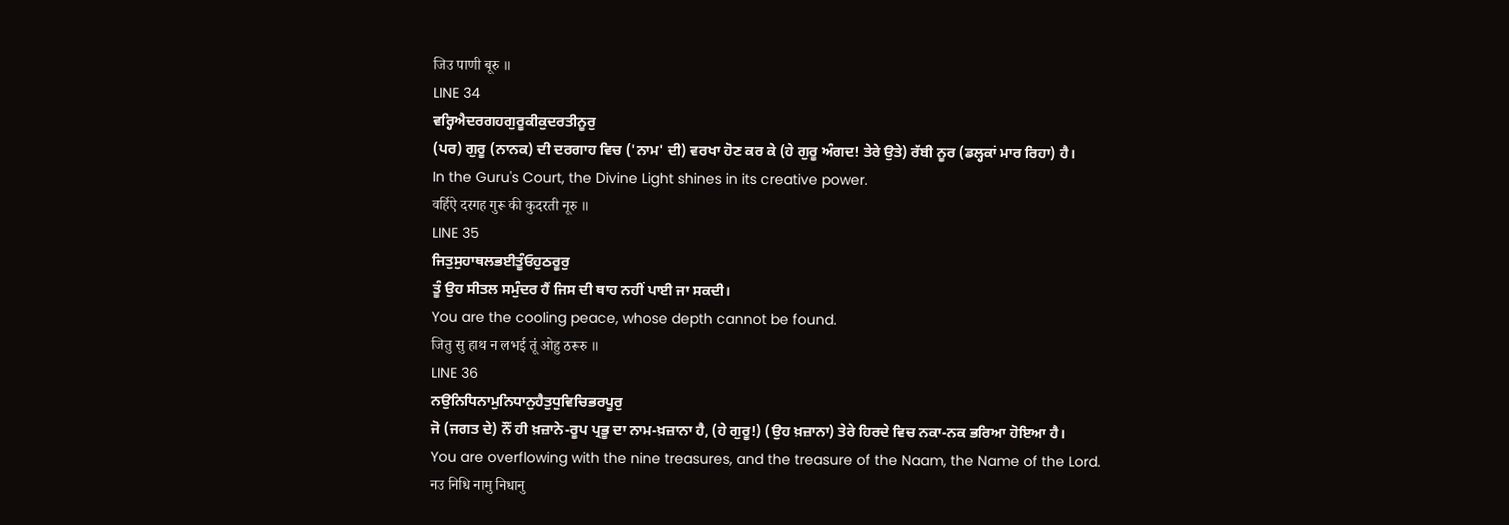जिउ पाणी बूरु ॥
LINE 34
ਵਰ੍ਹਿਐਦਰਗਹਗੁਰੂਕੀਕੁਦਰਤੀਨੂਰੁ
(ਪਰ) ਗੁਰੂ (ਨਾਨਕ) ਦੀ ਦਰਗਾਹ ਵਿਚ ('ਨਾਮ' ਦੀ) ਵਰਖਾ ਹੋਣ ਕਰ ਕੇ (ਹੇ ਗੁਰੂ ਅੰਗਦ! ਤੇਰੇ ਉਤੇ) ਰੱਬੀ ਨੂਰ (ਡਲ੍ਹਕਾਂ ਮਾਰ ਰਿਹਾ) ਹੈ।
In the Guru's Court, the Divine Light shines in its creative power.
वर्हिऐ दरगह गुरू की कुदरती नूरु ॥
LINE 35
ਜਿਤੁਸੁਹਾਥਲਭਈਤੂੰਓਹੁਠਰੂਰੁ
ਤੂੰ ਉਹ ਸੀਤਲ ਸਮੁੰਦਰ ਹੈਂ ਜਿਸ ਦੀ ਥਾਹ ਨਹੀਂ ਪਾਈ ਜਾ ਸਕਦੀ।
You are the cooling peace, whose depth cannot be found.
जितु सु हाथ न लभई तूं ओहु ठरूरु ॥
LINE 36
ਨਉਨਿਧਿਨਾਮੁਨਿਧਾਨੁਹੈਤੁਧੁਵਿਚਿਭਰਪੂਰੁ
ਜੋ (ਜਗਤ ਦੇ) ਨੌਂ ਹੀ ਖ਼ਜ਼ਾਨੇ-ਰੂਪ ਪ੍ਰਭੂ ਦਾ ਨਾਮ-ਖ਼ਜ਼ਾਨਾ ਹੈ, (ਹੇ ਗੁਰੂ!) (ਉਹ ਖ਼ਜ਼ਾਨਾ) ਤੇਰੇ ਹਿਰਦੇ ਵਿਚ ਨਕਾ-ਨਕ ਭਰਿਆ ਹੋਇਆ ਹੈ।
You are overflowing with the nine treasures, and the treasure of the Naam, the Name of the Lord.
नउ निधि नामु निधानु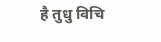है तुधु विचि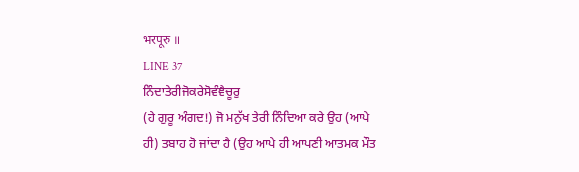भरपूरु ॥
LINE 37
ਨਿੰਦਾਤੇਰੀਜੋਕਰੇਸੋਵੰਞੈਚੂਰੁ
(ਹੇ ਗੁਰੂ ਅੰਗਦ!) ਜੋ ਮਨੁੱਖ ਤੇਰੀ ਨਿੰਦਿਆ ਕਰੇ ਉਹ (ਆਪੇ ਹੀ) ਤਬਾਹ ਹੋ ਜਾਂਦਾ ਹੈ (ਉਹ ਆਪੇ ਹੀ ਆਪਣੀ ਆਤਮਕ ਮੌਤ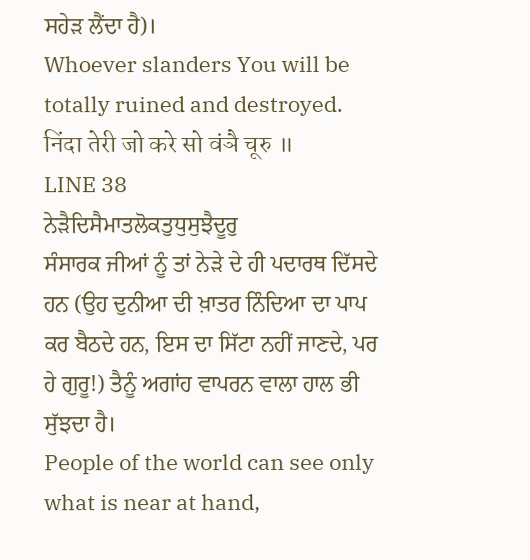ਸਹੇੜ ਲੈਂਦਾ ਹੈ)।
Whoever slanders You will be totally ruined and destroyed.
निंदा तेरी जो करे सो वंञै चूरु ॥
LINE 38
ਨੇੜੈਦਿਸੈਮਾਤਲੋਕਤੁਧੁਸੁਝੈਦੂਰੁ
ਸੰਸਾਰਕ ਜੀਆਂ ਨੂੰ ਤਾਂ ਨੇੜੇ ਦੇ ਹੀ ਪਦਾਰਥ ਦਿੱਸਦੇ ਹਨ (ਉਹ ਦੁਨੀਆ ਦੀ ਖ਼ਾਤਰ ਨਿੰਦਿਆ ਦਾ ਪਾਪ ਕਰ ਬੈਠਦੇ ਹਨ, ਇਸ ਦਾ ਸਿੱਟਾ ਨਹੀਂ ਜਾਣਦੇ, ਪਰ ਹੇ ਗੁਰੂ!) ਤੈਨੂੰ ਅਗਾਂਹ ਵਾਪਰਨ ਵਾਲਾ ਹਾਲ ਭੀ ਸੁੱਝਦਾ ਹੈ।
People of the world can see only what is near at hand,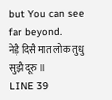but You can see far beyond.
नेड़ै दिसै मात लोक तुधु सुझै दूरु ॥
LINE 39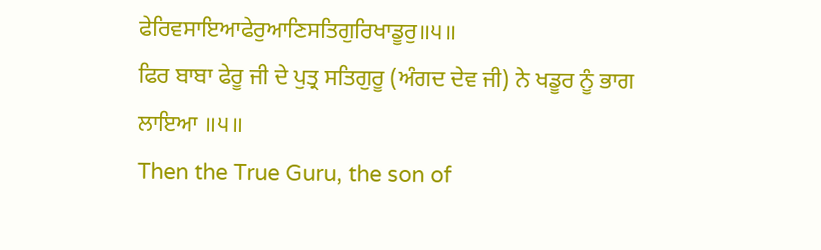ਫੇਰਿਵਸਾਇਆਫੇਰੁਆਣਿਸਤਿਗੁਰਿਖਾਡੂਰੁ॥੫॥
ਫਿਰ ਬਾਬਾ ਫੇਰੂ ਜੀ ਦੇ ਪੁਤ੍ਰ ਸਤਿਗੁਰੂ (ਅੰਗਦ ਦੇਵ ਜੀ) ਨੇ ਖਡੂਰ ਨੂੰ ਭਾਗ ਲਾਇਆ ॥੫॥
Then the True Guru, the son of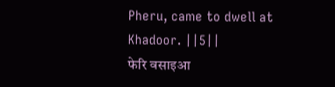Pheru, came to dwell at Khadoor. ||5||
फेरि वसाइआ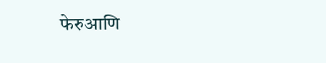फेरुआणि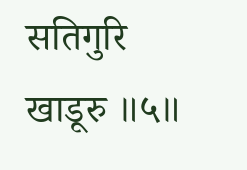सतिगुरि खाडूरु ॥५॥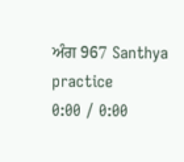ਅੰਗ 967 Santhya practice
0:00 / 0:00